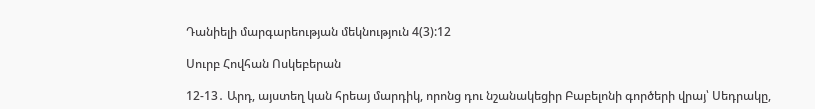Դանիելի մարգարեության մեկնություն 4(3):12

Սուրբ Հովհան Ոսկեբերան

12-13․ Արդ, այստեղ կան հրեայ մարդիկ, որոնց դու նշանակեցիր Բաբելոնի գործերի վրայ՝ Սեդրակը,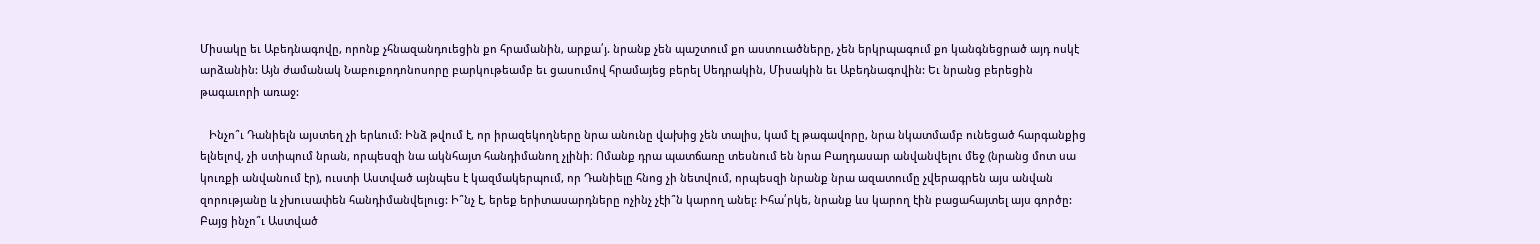Միսակը եւ Աբեդնագովը, որոնք չհնազանդուեցին քո հրամանին, արքա՛յ. նրանք չեն պաշտում քո աստուածները, չեն երկրպագում քո կանգնեցրած այդ ոսկէ արձանին: Այն ժամանակ Նաբուքոդոնոսորը բարկութեամբ եւ ցասումով հրամայեց բերել Սեդրակին, Միսակին եւ Աբեդնագովին: Եւ նրանց բերեցին թագաւորի առաջ:

   Ինչո՞ւ Դանիելն այստեղ չի երևում: Ինձ թվում է, որ իրազեկողները նրա անունը վախից չեն տալիս, կամ էլ թագավորը, նրա նկատմամբ ունեցած հարգանքից ելնելով, չի ստիպում նրան, որպեսզի նա ակնհայտ հանդիմանող չլինի։ Ոմանք դրա պատճառը տեսնում են նրա Բաղդասար անվանվելու մեջ (նրանց մոտ սա կուռքի անվանում էր), ուստի Աստված այնպես է կազմակերպում, որ Դանիելը հնոց չի նետվում, որպեսզի նրանք նրա ազատումը չվերագրեն այս անվան զորությանը և չխուսափեն հանդիմանվելուց: Ի՞նչ է, երեք երիտասարդները ոչինչ չէի՞ն կարող անել: Իհա՛րկե, նրանք ևս կարող էին բացահայտել այս գործը:  Բայց ինչո՞ւ Աստված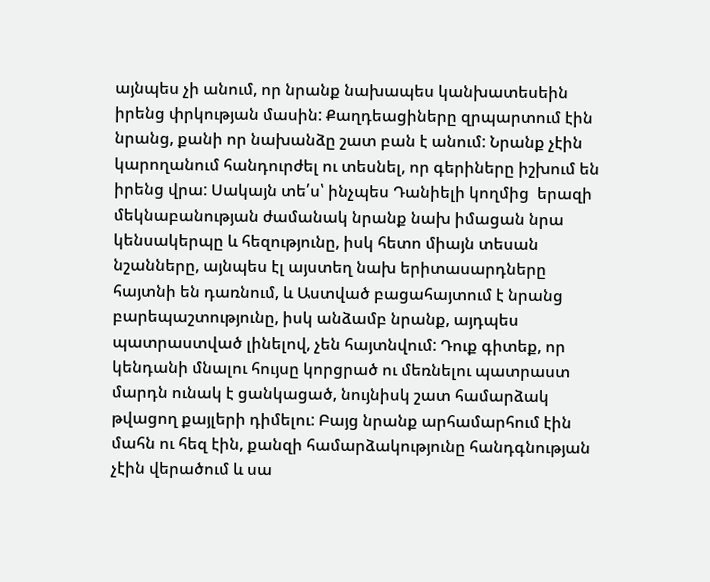այնպես չի անում, որ նրանք նախապես կանխատեսեին իրենց փրկության մասին: Քաղդեացիները զրպարտում էին նրանց, քանի որ նախանձը շատ բան է անում: Նրանք չէին կարողանում հանդուրժել ու տեսնել, որ գերիները իշխում են իրենց վրա: Սակայն տե՛ս՝ ինչպես Դանիելի կողմից  երազի մեկնաբանության ժամանակ նրանք նախ իմացան նրա կենսակերպը և հեզությունը, իսկ հետո միայն տեսան նշանները, այնպես էլ այստեղ նախ երիտասարդները հայտնի են դառնում, և Աստված բացահայտում է նրանց բարեպաշտությունը, իսկ անձամբ նրանք, այդպես պատրաստված լինելով, չեն հայտնվում: Դուք գիտեք, որ կենդանի մնալու հույսը կորցրած ու մեռնելու պատրաստ մարդն ունակ է ցանկացած, նույնիսկ շատ համարձակ թվացող քայլերի դիմելու: Բայց նրանք արհամարհում էին մահն ու հեզ էին, քանզի համարձակությունը հանդգնության չէին վերածում և սա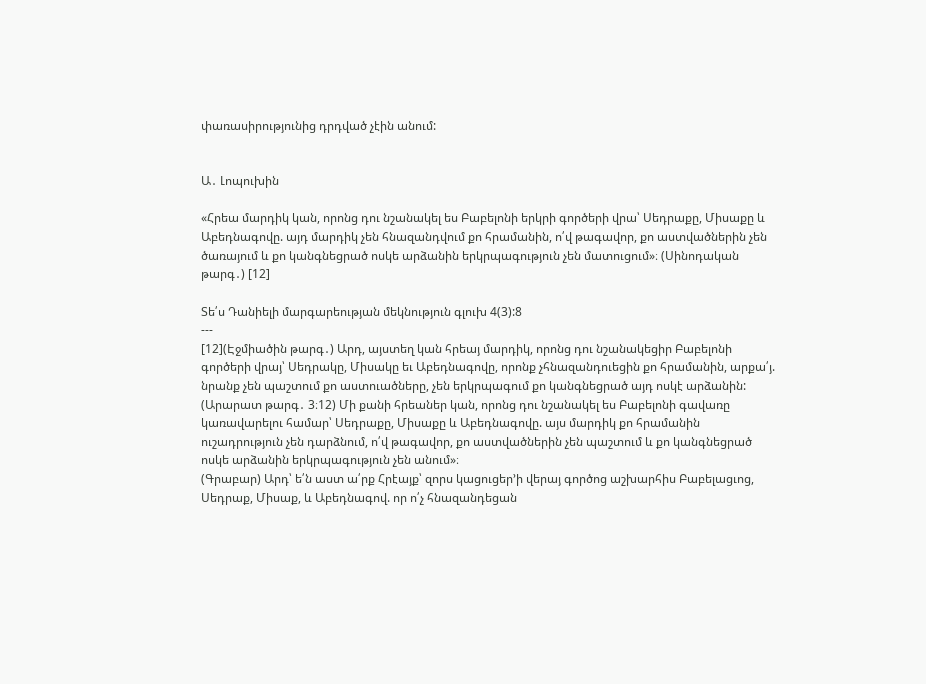փառասիրությունից դրդված չէին անում:


Ա․ Լոպուխին

«Հրեա մարդիկ կան, որոնց դու նշանակել ես Բաբելոնի երկրի գործերի վրա՝ Սեդրաքը, Միսաքը և Աբեդնագովը. այդ մարդիկ չեն հնազանդվում քո հրամանին, ո՛վ թագավոր, քո աստվածներին չեն ծառայում և քո կանգնեցրած ոսկե արձանին երկրպագություն չեն մատուցում»։ (Սինոդական թարգ․) [12]

Տե՛ս Դանիելի մարգարեության մեկնություն գլուխ 4(3):8
---
[12](Էջմիածին թարգ․) Արդ, այստեղ կան հրեայ մարդիկ, որոնց դու նշանակեցիր Բաբելոնի գործերի վրայ՝ Սեդրակը, Միսակը եւ Աբեդնագովը, որոնք չհնազանդուեցին քո հրամանին, արքա՛յ. նրանք չեն պաշտում քո աստուածները, չեն երկրպագում քո կանգնեցրած այդ ոսկէ արձանին:
(Արարատ թարգ․ 3։12) Մի քանի հրեաներ կան, որոնց դու նշանակել ես Բաբելոնի գավառը կառավարելու համար՝ Սեդրաքը, Միսաքը և Աբեդնագովը. այս մարդիկ քո հրամանին ուշադրություն չեն դարձնում, ո՛վ թագավոր, քո աստվածներին չեն պաշտում և քո կանգնեցրած ոսկե արձանին երկրպագություն չեն անում»։
(Գրաբար) Արդ՝ ե՛ն աստ ա՛րք Հրէայք՝ զորս կացուցեր’ի վերայ գործոց աշխարհիս Բաբելացւոց, Սեդրաք, Միսաք, և Աբեդնագով. որ ո՛չ հնազանդեցան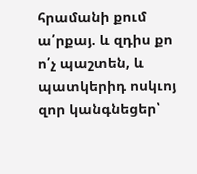հրամանի քում ա՛րքայ. և զդիս քո ո՛չ պաշտեն, և պատկերիդ ոսկւոյ զոր կանգնեցեր՝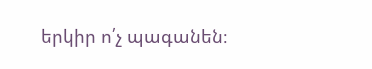երկիր ո՛չ պագանեն։